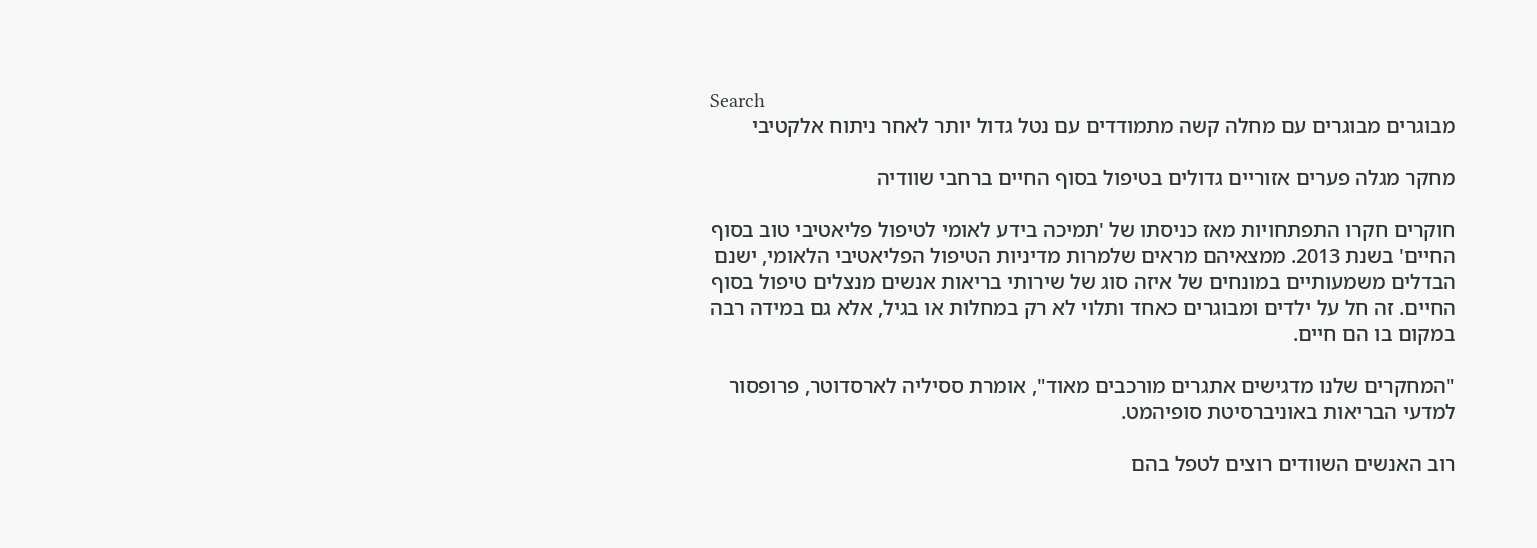Search
מבוגרים מבוגרים עם מחלה קשה מתמודדים עם נטל גדול יותר לאחר ניתוח אלקטיבי

מחקר מגלה פערים אזוריים גדולים בטיפול בסוף החיים ברחבי שוודיה

חוקרים חקרו התפתחויות מאז כניסתו של 'תמיכה בידע לאומי לטיפול פליאטיבי טוב בסוף החיים' בשנת 2013. ממצאיהם מראים שלמרות מדיניות הטיפול הפליאטיבי הלאומי, ישנם הבדלים משמעותיים במונחים של איזה סוג של שירותי בריאות אנשים מנצלים טיפול בסוף החיים. זה חל על ילדים ומבוגרים כאחד ותלוי לא רק במחלות או בגיל, אלא גם במידה רבה במקום בו הם חיים.

"המחקרים שלנו מדגישים אתגרים מורכבים מאוד", אומרת ססיליה לארסדוטר, פרופסור למדעי הבריאות באוניברסיטת סופיהמט.

רוב האנשים השוודים רוצים לטפל בהם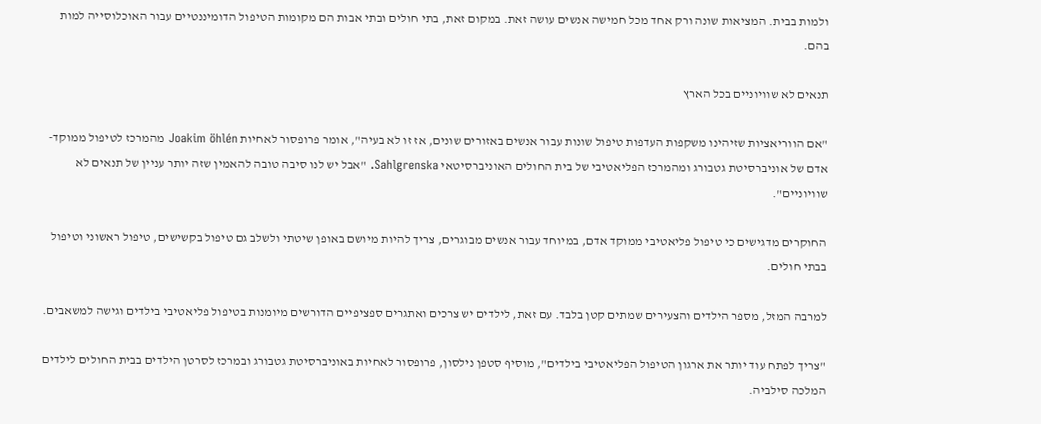ולמות בבית. המציאות שונה ורק אחד מכל חמישה אנשים עושה זאת. במקום זאת, בתי חולים ובתי אבות הם מקומות הטיפול הדומיננטיים עבור האוכלוסייה למות בהם.

תנאים לא שוויוניים בכל הארץ

"אם הווריאציות שזיהינו משקפות העדפות טיפול שונות עבור אנשים באזורים שונים, אז זו לא בעיה", אומר פרופסור לאחיות Joakim öhlén מהמרכז לטיפול ממוקד-אדם של אוניברסיטת גטבורג ומהמרכז הפליאטיבי של בית החולים האוניברסיטאי Sahlgrenska. "אבל יש לנו סיבה טובה להאמין שזה יותר עניין של תנאים לא שוויוניים".

החוקרים מדגישים כי טיפול פליאטיבי ממוקד אדם, במיוחד עבור אנשים מבוגרים, צריך להיות מיושם באופן שיטתי ולשלב גם טיפול בקשישים, טיפול ראשוני וטיפול בבתי חולים.

למרבה המזל, מספר הילדים והצעירים שמתים קטן בלבד. עם זאת, לילדים יש צרכים ואתגרים ספציפיים הדורשים מיומנות בטיפול פליאטיבי בילדים וגישה למשאבים.

"צריך לפתח עוד יותר את ארגון הטיפול הפליאטיבי בילדים", מוסיף סטפן נילסון, פרופסור לאחיות באוניברסיטת גטבורג ובמרכז לסרטן הילדים בבית החולים לילדים המלכה סילביה.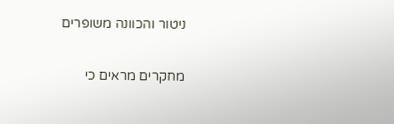ניטור והכוונה משופרים

מחקרים מראים כי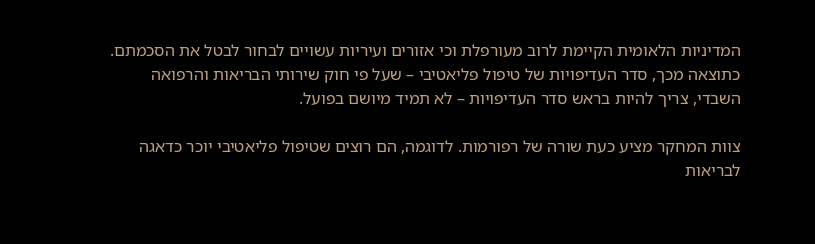המדיניות הלאומית הקיימת לרוב מעורפלת וכי אזורים ועיריות עשויים לבחור לבטל את הסכמתם. כתוצאה מכך, סדר העדיפויות של טיפול פליאטיבי – שעל פי חוק שירותי הבריאות והרפואה השבדי, צריך להיות בראש סדר העדיפויות – לא תמיד מיושם בפועל.

צוות המחקר מציע כעת שורה של רפורמות. לדוגמה, הם רוצים שטיפול פליאטיבי יוכר כדאגה לבריאות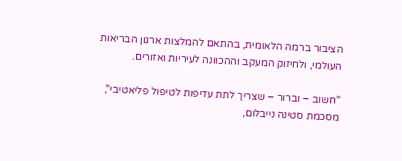הציבור ברמה הלאומית, בהתאם להמלצות ארגון הבריאות העולמי, ולחיזוק המעקב וההכוונה לעיריות ואזורים.

"חשוב – וברור – שצריך לתת עדיפות לטיפול פליאטיבי", מסכמת סטינה נייבלום,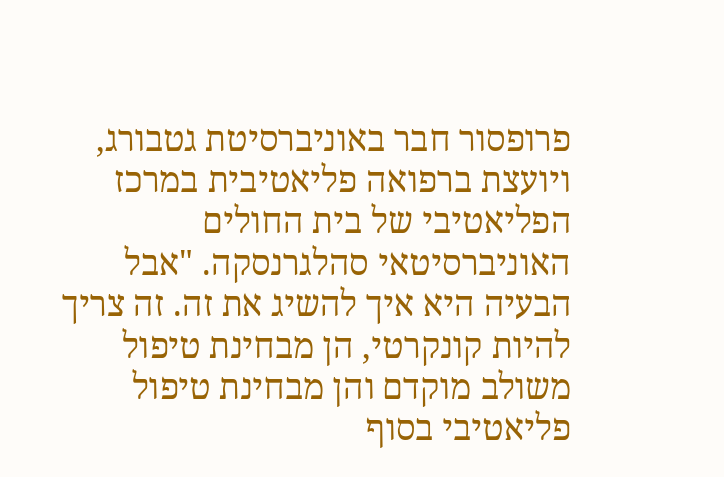פרופסור חבר באוניברסיטת גטבורג, ויועצת ברפואה פליאטיבית במרכז הפליאטיבי של בית החולים האוניברסיטאי סהלגרנסקה. "אבל הבעיה היא איך להשיג את זה. זה צריך להיות קונקרטי, הן מבחינת טיפול משולב מוקדם והן מבחינת טיפול פליאטיבי בסוף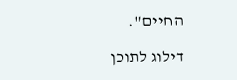החיים".

דילוג לתוכן